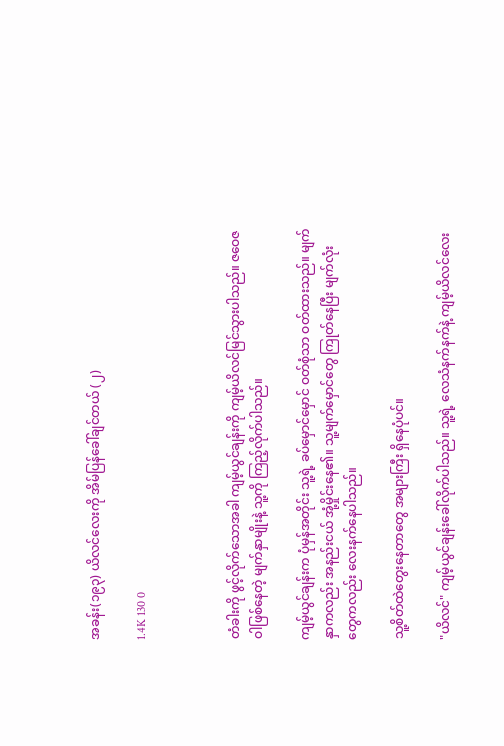အခန်း(၁၉၃) ယိလင်လေးကို အိမ်ပြန်ခေါ်ချင်တယ် (၂)

1.4K 130 0



တံခါးကို ဖွင့်လိုက်သောအခါ ကျမ့်ယွင်ချန်းကို ကျမ့်ယိလင်မြင်သွားပါသည်။ ဇဝေဇဝါဖြစ်နေတဲ့ မျက်နှာမျိုးနဲ့ သူ့ကို ကြည့်လိုက်ပါသည်။

ကျမ့်ယွင်ချန်းက ပုံမှန်အတိုင်း သူ့ရဲ့ ခပ်မှောင်မှောင် ဝတ်စုံသာ ဝတ်ထားသည်။ မျက်နှာကလည်း အနည်းငယ် အုံ့မှိုင်းနေ၏။ သူ့မျက်မှောင်တွေ ကြုတ်နေပြီး မျက်လုံးတွေကလည်း လေးနက်နေပါသည်။

သူ့စိတ်ထဲတွေးနေတာတွေ အများကြီး ရှိနေပုံပင်။

"ယိလင်" ကျမ့်ယွင်ချန်းခေါ်လိုက်ပါသည်။ သူ့ရဲ့ လေသံနက်နက်နဲ့ ကျမ့်ယိလင်လေး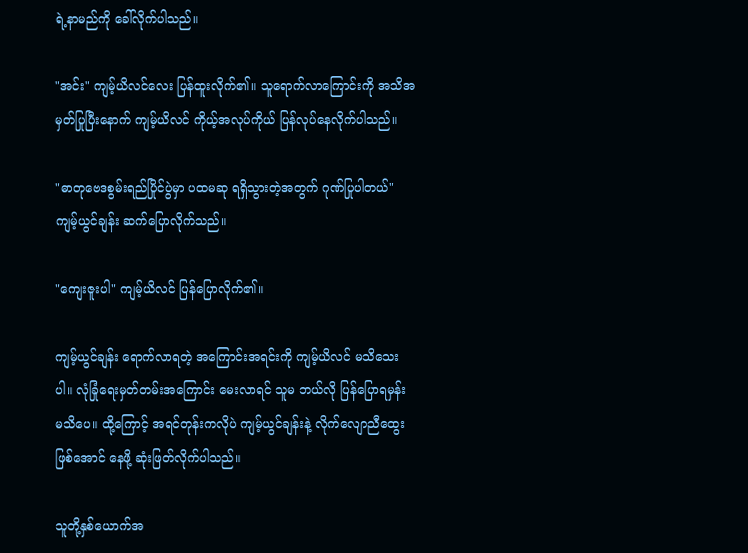ရဲ့နာမည်ကို ခေါ်လိုက်ပါသည်။

"အင်း" ကျမ့်ယိလင်လေး ပြန်ထူးလိုက်၏။ သူရောက်လာကြောင်းကို အသိအမှတ်ပြုပြီးနောက် ကျမ့်ယိလင် ကိုယ့်အလုပ်ကိုယ် ပြန်လုပ်နေလိုက်ပါသည်။

"ဓာတုဗေဒစွမ်းရည်ပြိုင်ပွဲမှာ ပထမဆု ရရှိသွားတဲ့အတွက် ဂုဏ်ပြုပါတယ်" ကျမ့်ယွင်ချန်း ဆက်ပြောလိုက်သည်။

"ကျေးဇူးပါ" ကျမ့်ယိလင် ပြန်ပြောလိုက်၏။

ကျမ့်ယွင်ချန်း ရောက်လာရတဲ့ အကြောင်းအရင်းကို ကျမ့်ယိလင် မသိသေးပါ။ လုံခြုံရေးမှတ်တမ်းအကြောင်း မေးလာရင် သူမ ဘယ်လို ပြန်ပြောရမှန်း မသိပေ။ ထို့ကြောင့် အရင်တုန်းကလိုပဲ ကျမ့်ယွင်ချန်းနဲ့ လိုက်လျောညီထွေးဖြစ်အောင် နေဖို့ ဆုံးဖြတ်လိုက်ပါသည်။

သူတို့နှစ်ယောက်အ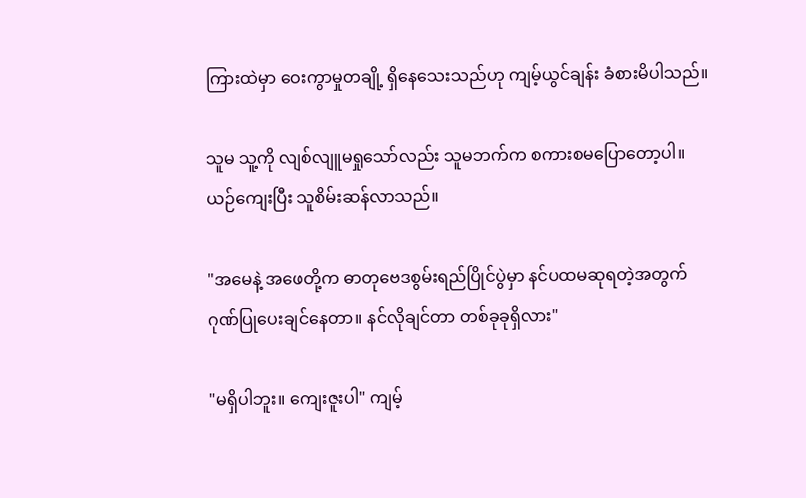ကြားထဲမှာ ဝေးကွာမှုတချို့ ရှိနေသေးသည်ဟု ကျမ့်ယွင်ချန်း ခံစားမိပါသည်။

သူမ သူ့ကို လျစ်လျူမရှုသော်လည်း သူမဘက်က စကားစမပြောတော့ပါ။ ယဉ်ကျေးပြီး သူစိမ်းဆန်လာသည်။

"အမေနဲ့ အဖေတို့က ဓာတုဗေဒစွမ်းရည်ပြိုင်ပွဲမှာ နင်ပထမဆုရတဲ့အတွက် ဂုဏ်ပြုပေးချင်နေတာ။ နင်လိုချင်တာ တစ်ခုခုရှိလား"

"မရှိပါဘူး။ ကျေးဇူးပါ" ကျမ့်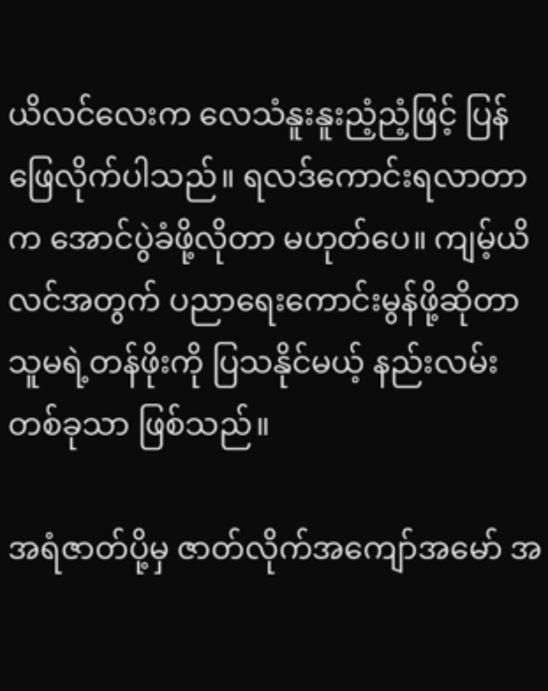ယိလင်လေးက လေသံနူးနူးညံ့ညံ့ဖြင့် ပြန်ဖြေလိုက်ပါသည်။ ရလဒ်ကောင်းရလာတာက အောင်ပွဲခံဖို့လိုတာ မဟုတ်ပေ။ ကျမ့်ယိလင်အတွက် ပညာရေးကောင်းမွန်ဖို့ဆိုတာ သူမရဲ့တန်ဖိုးကို ပြသနိုင်မယ့် နည်းလမ်းတစ်ခုသာ ဖြစ်သည်။

အရံဇာတ်ပို့မှ ဇာတ်လိုက်အကျော်အမော် အ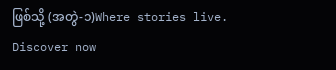ဖြစ်သို့ (အတွဲ-၁)Where stories live. Discover now